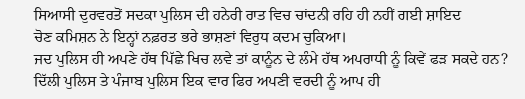ਸਿਆਸੀ ਦੁਰਵਰਤੋਂ ਸਦਕਾ ਪੁਲਿਸ ਦੀ ਹਨੇਰੀ ਰਾਤ ਵਿਚ ਚਾਂਦਨੀ ਰਹਿ ਹੀ ਨਹੀਂ ਗਈ ਸ਼ਾਇਦ
ਚੋਣ ਕਮਿਸ਼ਨ ਨੇ ਇਨ੍ਹਾਂ ਨਫ਼ਰਤ ਭਰੇ ਭਾਸ਼ਣਾਂ ਵਿਰੁਧ ਕਦਮ ਚੁਕਿਆ।
ਜਦ ਪੁਲਿਸ ਹੀ ਅਪਣੇ ਹੱਥ ਪਿੱਛੇ ਖਿਚ ਲਵੇ ਤਾਂ ਕਾਨੂੰਨ ਦੇ ਲੰਮੇ ਹੱਥ ਅਪਰਾਧੀ ਨੂੰ ਕਿਵੇਂ ਫੜ ਸਕਦੇ ਹਨ? ਦਿੱਲੀ ਪੁਲਿਸ ਤੇ ਪੰਜਾਬ ਪੁਲਿਸ ਇਕ ਵਾਰ ਫਿਰ ਅਪਣੀ ਵਰਦੀ ਨੂੰ ਆਪ ਹੀ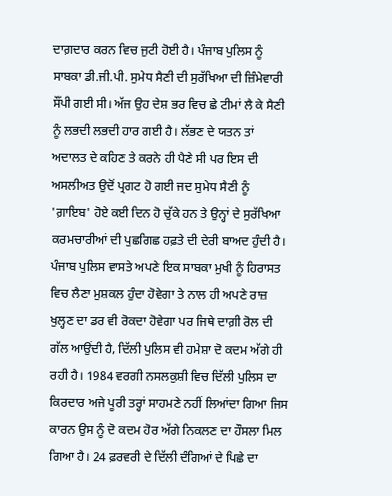ਦਾਗ਼ਦਾਰ ਕਰਨ ਵਿਚ ਜੁਟੀ ਹੋਈ ਹੈ। ਪੰਜਾਬ ਪੁਲਿਸ ਨੂੰ ਸਾਬਕਾ ਡੀ.ਜੀ.ਪੀ. ਸੁਮੇਧ ਸੈਣੀ ਦੀ ਸੁਰੱਖਿਆ ਦੀ ਜ਼ਿੰਮੇਵਾਰੀ ਸੌਂਪੀ ਗਈ ਸੀ। ਅੱਜ ਉਹ ਦੇਸ਼ ਭਰ ਵਿਚ ਛੇ ਟੀਮਾਂ ਲੈ ਕੇ ਸੈਣੀ ਨੂੰ ਲਭਦੀ ਲਭਦੀ ਹਾਰ ਗਈ ਹੈ। ਲੱਭਣ ਦੇ ਯਤਨ ਤਾਂ ਅਦਾਲਤ ਦੇ ਕਹਿਣ ਤੇ ਕਰਨੇ ਹੀ ਪੈਣੇ ਸੀ ਪਰ ਇਸ ਦੀ ਅਸਲੀਅਤ ਉਦੋਂ ਪ੍ਰਗਟ ਹੋ ਗਈ ਜਦ ਸੁਮੇਧ ਸੈਣੀ ਨੂੰ 'ਗ਼ਾਇਬ' ਹੋਏ ਕਈ ਦਿਨ ਹੋ ਚੁੱਕੇ ਹਨ ਤੇ ਉਨ੍ਹਾਂ ਦੇ ਸੁਰੱਖਿਆ ਕਰਮਚਾਰੀਆਂ ਦੀ ਪੁਛਗਿਛ ਹਫ਼ਤੇ ਦੀ ਦੇਰੀ ਬਾਅਦ ਹੁੰਦੀ ਹੈ।
ਪੰਜਾਬ ਪੁਲਿਸ ਵਾਸਤੇ ਅਪਣੇ ਇਕ ਸਾਬਕਾ ਮੁਖੀ ਨੂੰ ਹਿਰਾਸਤ ਵਿਚ ਲੈਣਾ ਮੁਸ਼ਕਲ ਹੁੰਦਾ ਹੋਵੇਗਾ ਤੇ ਨਾਲ ਹੀ ਅਪਣੇ ਰਾਜ਼ ਖੁਲ੍ਹਣ ਦਾ ਡਰ ਵੀ ਰੋਕਦਾ ਹੋਵੇਗਾ ਪਰ ਜਿਥੇ ਦਾਗ਼ੀ ਰੋਲ ਦੀ ਗੱਲ ਆਉਂਦੀ ਹੈ, ਦਿੱਲੀ ਪੁਲਿਸ ਵੀ ਹਮੇਸ਼ਾ ਦੋ ਕਦਮ ਅੱਗੇ ਹੀ ਰਹੀ ਹੈ। 1984 ਵਰਗੀ ਨਸਲਕੁਸ਼ੀ ਵਿਚ ਦਿੱਲੀ ਪੁਲਿਸ ਦਾ ਕਿਰਦਾਰ ਅਜੇ ਪੂਰੀ ਤਰ੍ਹਾਂ ਸਾਹਮਣੇ ਨਹੀਂ ਲਿਆਂਦਾ ਗਿਆ ਜਿਸ ਕਾਰਨ ਉਸ ਨੂੰ ਦੋ ਕਦਮ ਹੋਰ ਅੱਗੇ ਨਿਕਲਣ ਦਾ ਹੌਸਲਾ ਮਿਲ ਗਿਆ ਹੈ। 24 ਫ਼ਰਵਰੀ ਦੇ ਦਿੱਲੀ ਦੰਗਿਆਂ ਦੇ ਪਿਛੇ ਦਾ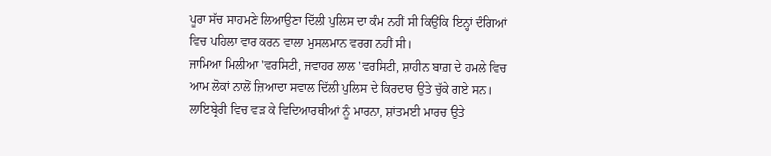ਪੂਰਾ ਸੱਚ ਸਾਹਮਣੇ ਲਿਆਉਣਾ ਦਿੱਲੀ ਪੁਲਿਸ ਦਾ ਕੰਮ ਨਹੀਂ ਸੀ ਕਿਉਂਕਿ ਇਨ੍ਹਾਂ ਦੰਗਿਆਂ ਵਿਚ ਪਹਿਲਾ ਵਾਰ ਕਰਨ ਵਾਲਾ ਮੁਸਲਮਾਨ ਵਰਗ ਨਹੀਂ ਸੀ।
ਜਾਮਿਆ ਮਿਲੀਆ 'ਵਰਸਿਟੀ, ਜਵਾਹਰ ਲਾਲ 'ਵਰਸਿਟੀ, ਸ਼ਾਹੀਨ ਬਾਗ਼ ਦੇ ਹਮਲੇ ਵਿਚ ਆਮ ਲੋਕਾਂ ਨਾਲੋਂ ਜ਼ਿਆਦਾ ਸਵਾਲ ਦਿੱਲੀ ਪੁਲਿਸ ਦੇ ਕਿਰਦਾਰ ਉਤੇ ਚੁੱਕੇ ਗਏ ਸਨ। ਲਾਇਬ੍ਰੇਰੀ ਵਿਚ ਵੜ ਕੇ ਵਿਦਿਆਰਥੀਆਂ ਨੂੰ ਮਾਰਨਾ, ਸ਼ਾਂਤਮਈ ਮਾਰਚ ਉਤੇ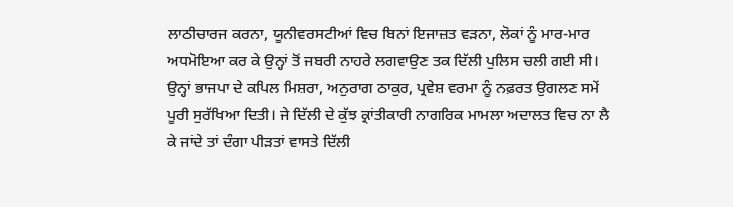ਲਾਠੀਚਾਰਜ ਕਰਨਾ, ਯੂਨੀਵਰਸਟੀਆਂ ਵਿਚ ਬਿਨਾਂ ਇਜਾਜ਼ਤ ਵੜਨਾ, ਲੋਕਾਂ ਨੂੰ ਮਾਰ-ਮਾਰ ਅਧਮੋਇਆ ਕਰ ਕੇ ਉਨ੍ਹਾਂ ਤੋਂ ਜਬਰੀ ਨਾਹਰੇ ਲਗਵਾਉਣ ਤਕ ਦਿੱਲੀ ਪੁਲਿਸ ਚਲੀ ਗਈ ਸੀ। ਉਨ੍ਹਾਂ ਭਾਜਪਾ ਦੇ ਕਪਿਲ ਮਿਸ਼ਰਾ, ਅਨੁਰਾਗ ਠਾਕੁਰ, ਪ੍ਰਵੇਸ਼ ਵਰਮਾ ਨੂੰ ਨਫ਼ਰਤ ਉਗਲਣ ਸਮੇਂ ਪੂਰੀ ਸੁਰੱਖਿਆ ਦਿਤੀ। ਜੇ ਦਿੱਲੀ ਦੇ ਕੁੱਝ ਕ੍ਰਾਂਤੀਕਾਰੀ ਨਾਗਰਿਕ ਮਾਮਲਾ ਅਦਾਲਤ ਵਿਚ ਨਾ ਲੈ ਕੇ ਜਾਂਦੇ ਤਾਂ ਦੰਗਾ ਪੀੜਤਾਂ ਵਾਸਤੇ ਦਿੱਲੀ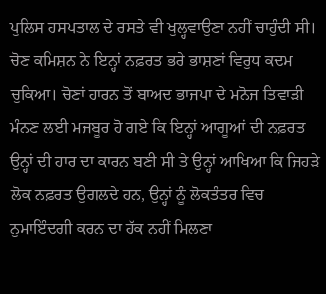ਪੁਲਿਸ ਹਸਪਤਾਲ ਦੇ ਰਸਤੇ ਵੀ ਖੁਲ੍ਹਵਾਉਣਾ ਨਹੀਂ ਚਾਹੁੰਦੀ ਸੀ।
ਚੋਣ ਕਮਿਸ਼ਨ ਨੇ ਇਨ੍ਹਾਂ ਨਫ਼ਰਤ ਭਰੇ ਭਾਸ਼ਣਾਂ ਵਿਰੁਧ ਕਦਮ ਚੁਕਿਆ। ਚੋਣਾਂ ਹਾਰਨ ਤੋਂ ਬਾਅਦ ਭਾਜਪਾ ਦੇ ਮਨੋਜ ਤਿਵਾੜੀ ਮੰਨਣ ਲਈ ਮਜਬੂਰ ਹੋ ਗਏ ਕਿ ਇਨ੍ਹਾਂ ਆਗੂਆਂ ਦੀ ਨਫ਼ਰਤ ਉਨ੍ਹਾਂ ਦੀ ਹਾਰ ਦਾ ਕਾਰਨ ਬਣੀ ਸੀ ਤੇ ਉਨ੍ਹਾਂ ਆਖਿਆ ਕਿ ਜਿਹੜੇ ਲੋਕ ਨਫ਼ਰਤ ਉਗਲਦੇ ਹਨ, ਉਨ੍ਹਾਂ ਨੂੰ ਲੋਕਤੰਤਰ ਵਿਚ ਨੁਮਾਇੰਦਗੀ ਕਰਨ ਦਾ ਹੱਕ ਨਹੀਂ ਮਿਲਣਾ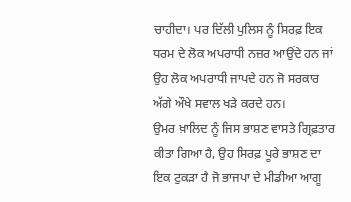ਚਾਹੀਦਾ। ਪਰ ਦਿੱਲੀ ਪੁਲਿਸ ਨੂੰ ਸਿਰਫ਼ ਇਕ ਧਰਮ ਦੇ ਲੋਕ ਅਪਰਾਧੀ ਨਜ਼ਰ ਆਉਂਦੇ ਹਨ ਜਾਂ ਉਹ ਲੋਕ ਅਪਰਾਧੀ ਜਾਪਦੇ ਹਨ ਜੋ ਸਰਕਾਰ ਅੱਗੇ ਔਖੇ ਸਵਾਲ ਖੜੇ ਕਰਦੇ ਹਨ।
ਉਮਰ ਖ਼ਾਲਿਦ ਨੂੰ ਜਿਸ ਭਾਸ਼ਣ ਵਾਸਤੇ ਗ੍ਰਿਫ਼ਤਾਰ ਕੀਤਾ ਗਿਆ ਹੈ, ਉਹ ਸਿਰਫ਼ ਪੂਰੇ ਭਾਸ਼ਣ ਦਾ ਇਕ ਟੁਕੜਾ ਹੈ ਜੋ ਭਾਜਪਾ ਦੇ ਮੀਡੀਆ ਆਗੂ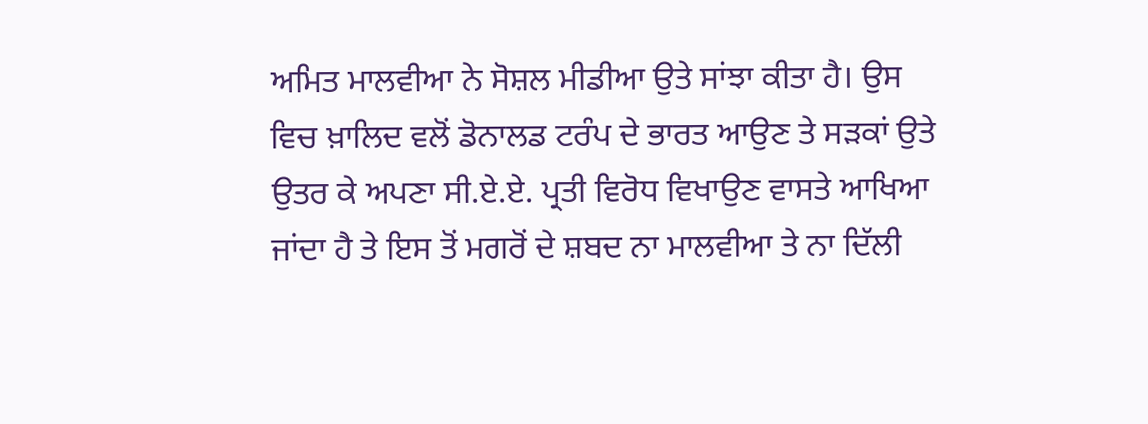ਅਮਿਤ ਮਾਲਵੀਆ ਨੇ ਸੋਸ਼ਲ ਮੀਡੀਆ ਉਤੇ ਸਾਂਝਾ ਕੀਤਾ ਹੈ। ਉਸ ਵਿਚ ਖ਼ਾਲਿਦ ਵਲੋਂ ਡੋਨਾਲਡ ਟਰੰਪ ਦੇ ਭਾਰਤ ਆਉਣ ਤੇ ਸੜਕਾਂ ਉਤੇ ਉਤਰ ਕੇ ਅਪਣਾ ਸੀ.ਏ.ਏ. ਪ੍ਰਤੀ ਵਿਰੋਧ ਵਿਖਾਉਣ ਵਾਸਤੇ ਆਖਿਆ ਜਾਂਦਾ ਹੈ ਤੇ ਇਸ ਤੋਂ ਮਗਰੋਂ ਦੇ ਸ਼ਬਦ ਨਾ ਮਾਲਵੀਆ ਤੇ ਨਾ ਦਿੱਲੀ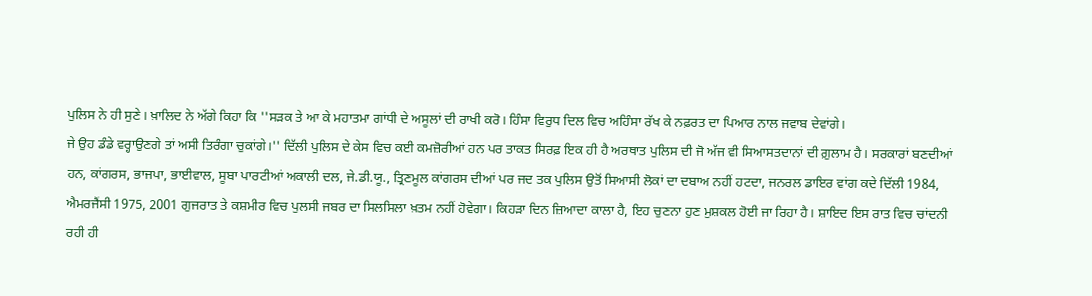ਪੁਲਿਸ ਨੇ ਹੀ ਸੁਣੇ। ਖ਼ਾਲਿਦ ਨੇ ਅੱਗੇ ਕਿਹਾ ਕਿ ''ਸੜਕ ਤੇ ਆ ਕੇ ਮਹਾਤਮਾ ਗਾਂਧੀ ਦੇ ਅਸੂਲਾਂ ਦੀ ਰਾਖੀ ਕਰੋ। ਹਿੰਸਾ ਵਿਰੁਧ ਦਿਲ ਵਿਚ ਅਹਿੰਸਾ ਰੱਖ ਕੇ ਨਫ਼ਰਤ ਦਾ ਪਿਆਰ ਨਾਲ ਜਵਾਬ ਦੇਵਾਂਗੇ।
ਜੇ ਉਹ ਡੰਡੇ ਵਰ੍ਹਾਉਣਗੇ ਤਾਂ ਅਸੀ ਤਿਰੰਗਾ ਚੁਕਾਂਗੇ।'' ਦਿੱਲੀ ਪੁਲਿਸ ਦੇ ਕੇਸ ਵਿਚ ਕਈ ਕਮਜ਼ੋਰੀਆਂ ਹਨ ਪਰ ਤਾਕਤ ਸਿਰਫ਼ ਇਕ ਹੀ ਹੈ ਅਰਥਾਤ ਪੁਲਿਸ ਦੀ ਜੋ ਅੱਜ ਵੀ ਸਿਆਸਤਦਾਨਾਂ ਦੀ ਗ਼ੁਲਾਮ ਹੈ। ਸਰਕਾਰਾਂ ਬਣਦੀਆਂ ਹਨ, ਕਾਂਗਰਸ, ਭਾਜਪਾ, ਭਾਈਵਾਲ, ਸੂਬਾ ਪਾਰਟੀਆਂ ਅਕਾਲੀ ਦਲ, ਜੇ.ਡੀ.ਯੂ., ਤ੍ਰਿਣਮੂਲ ਕਾਂਗਰਸ ਦੀਆਂ ਪਰ ਜਦ ਤਕ ਪੁਲਿਸ ਉਤੋਂ ਸਿਆਸੀ ਲੋਕਾਂ ਦਾ ਦਬਾਅ ਨਹੀਂ ਹਟਦਾ, ਜਨਰਲ ਡਾਇਰ ਵਾਂਗ ਕਦੇ ਦਿੱਲੀ 1984, ਐਮਰਜੈਂਸੀ 1975, 2001 ਗੁਜਰਾਤ ਤੇ ਕਸ਼ਮੀਰ ਵਿਚ ਪੁਲਸੀ ਜਬਰ ਦਾ ਸਿਲਸਿਲਾ ਖ਼ਤਮ ਨਹੀਂ ਹੋਵੇਗਾ। ਕਿਹੜਾ ਦਿਨ ਜ਼ਿਆਦਾ ਕਾਲਾ ਹੈ, ਇਹ ਚੁਣਨਾ ਹੁਣ ਮੁਸ਼ਕਲ ਹੋਈ ਜਾ ਰਿਹਾ ਹੈ। ਸ਼ਾਇਦ ਇਸ ਰਾਤ ਵਿਚ ਚਾਂਦਨੀ ਰਹੀ ਹੀ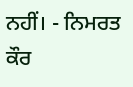ਨਹੀਂ। - ਨਿਮਰਤ ਕੌਰ